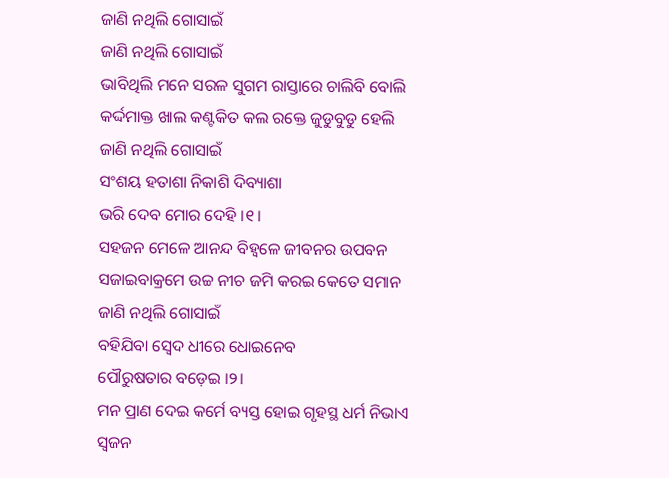ଜାଣି ନଥିଲି ଗୋସାଇଁ
ଜାଣି ନଥିଲି ଗୋସାଇଁ
ଭାବିଥିଲି ମନେ ସରଳ ସୁଗମ ରାସ୍ତାରେ ଚାଲିବି ବୋଲି
କର୍ଦ୍ଦମାକ୍ତ ଖାଲ କଣ୍ଟକିତ କଲ ରକ୍ତେ ଜୁଡୁବୁଡୁ ହେଲି
ଜାଣି ନଥିଲି ଗୋସାଇଁ
ସଂଶୟ ହତାଶା ନିକାଶି ଦିବ୍ୟାଶା
ଭରି ଦେବ ମୋର ଦେହି ।୧।
ସହଜନ ମେଳେ ଆନନ୍ଦ ବିହ୍ୱଳେ ଜୀବନର ଉପବନ
ସଜାଇବାକ୍ରମେ ଉଚ୍ଚ ନୀଚ ଜମି କରଇ କେତେ ସମାନ
ଜାଣି ନଥିଲି ଗୋସାଇଁ
ବହିଯିବା ସ୍ୱେଦ ଧୀରେ ଧୋଇନେବ
ପୌରୁଷତାର ବଡ଼େଇ ।୨।
ମନ ପ୍ରାଣ ଦେଇ କର୍ମେ ବ୍ୟସ୍ତ ହୋଇ ଗୃହସ୍ଥ ଧର୍ମ ନିଭାଏ
ସ୍ୱଜନ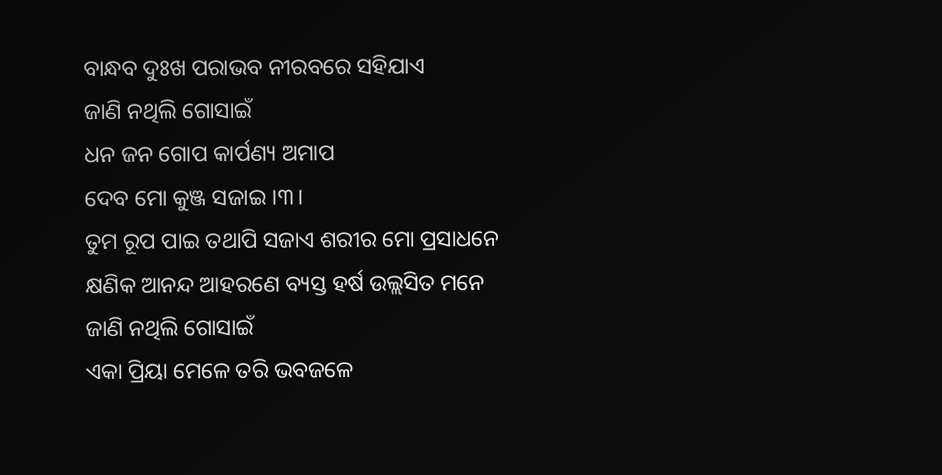ବାନ୍ଧବ ଦୁଃଖ ପରାଭବ ନୀରବରେ ସହିଯାଏ
ଜାଣି ନଥିଲି ଗୋସାଇଁ
ଧନ ଜନ ଗୋପ କାର୍ପଣ୍ୟ ଅମାପ
ଦେବ ମୋ କୁଞ୍ଜ ସଜାଇ ।୩।
ତୁମ ରୂପ ପାଇ ତଥାପି ସଜାଏ ଶରୀର ମୋ ପ୍ରସାଧନେ
କ୍ଷଣିକ ଆନନ୍ଦ ଆହରଣେ ବ୍ୟସ୍ତ ହର୍ଷ ଉଲ୍ଲସିତ ମନେ
ଜାଣି ନଥିଲି ଗୋସାଇଁ
ଏକା ପ୍ରିୟା ମେଳେ ତରି ଭବଜଳେ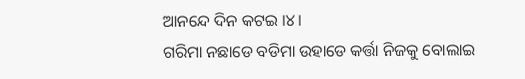ଆନନ୍ଦେ ଦିନ କଟଇ ।୪।
ଗରିମା ନଛାଡେ ବଡିମା ଉହାଡେ କର୍ତ୍ତା ନିଜକୁ ବୋଲାଇ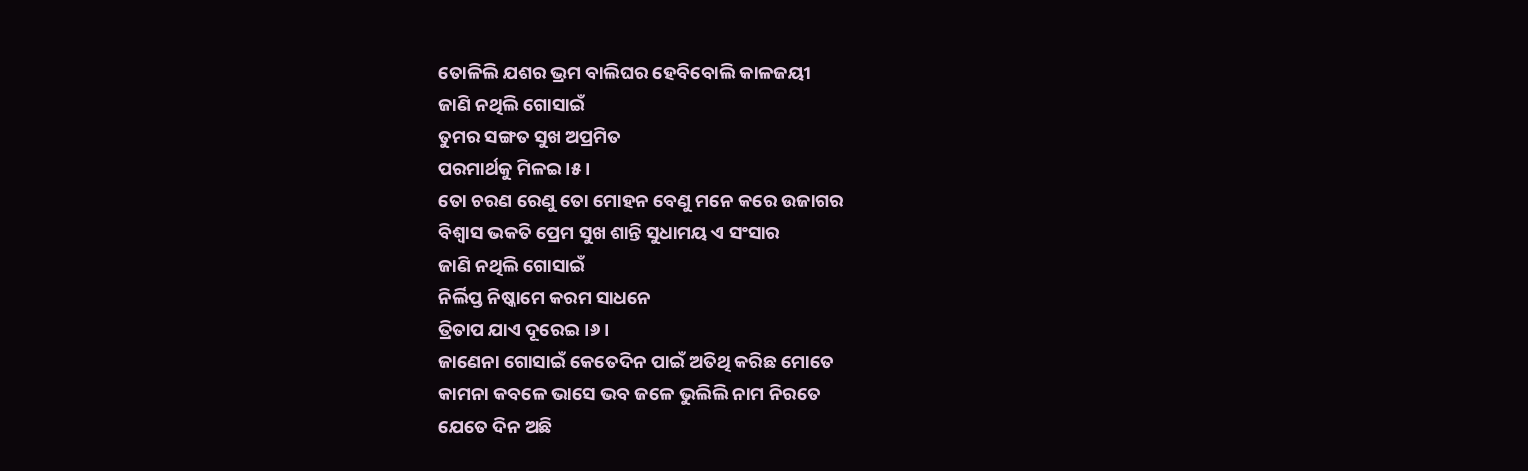ତୋଳିଲି ଯଶର ଭ୍ରମ ବାଲିଘର ହେବିବୋଲି କାଳଜୟୀ
ଜାଣି ନଥିଲି ଗୋସାଇଁ
ତୁମର ସଙ୍ଗତ ସୁଖ ଅପ୍ରମିତ
ପରମାର୍ଥକୁ ମିଳଇ ।୫।
ତୋ ଚରଣ ରେଣୁ ତୋ ମୋହନ ବେଣୁ ମନେ କରେ ଉଜାଗର
ବିଶ୍ୱାସ ଭକତି ପ୍ରେମ ସୁଖ ଶାନ୍ତି ସୁଧାମୟ ଏ ସଂସାର
ଜାଣି ନଥିଲି ଗୋସାଇଁ
ନିର୍ଲିପ୍ତ ନିଷ୍କାମେ କରମ ସାଧନେ
ତ୍ରିତାପ ଯାଏ ଦୂରେଇ ।୬।
ଜାଣେନା ଗୋସାଇଁ କେତେଦିନ ପାଇଁ ଅତିଥି କରିଛ ମୋତେ
କାମନା କବଳେ ଭାସେ ଭବ ଜଳେ ଭୁଲିଲି ନାମ ନିରତେ
ଯେତେ ଦିନ ଅଛି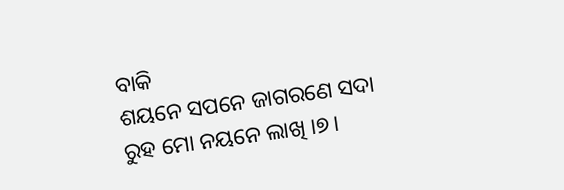ବାକି
ଶୟନେ ସପନେ ଜାଗରଣେ ସଦା
ରୁହ ମୋ ନୟନେ ଲାଖି ।୭।